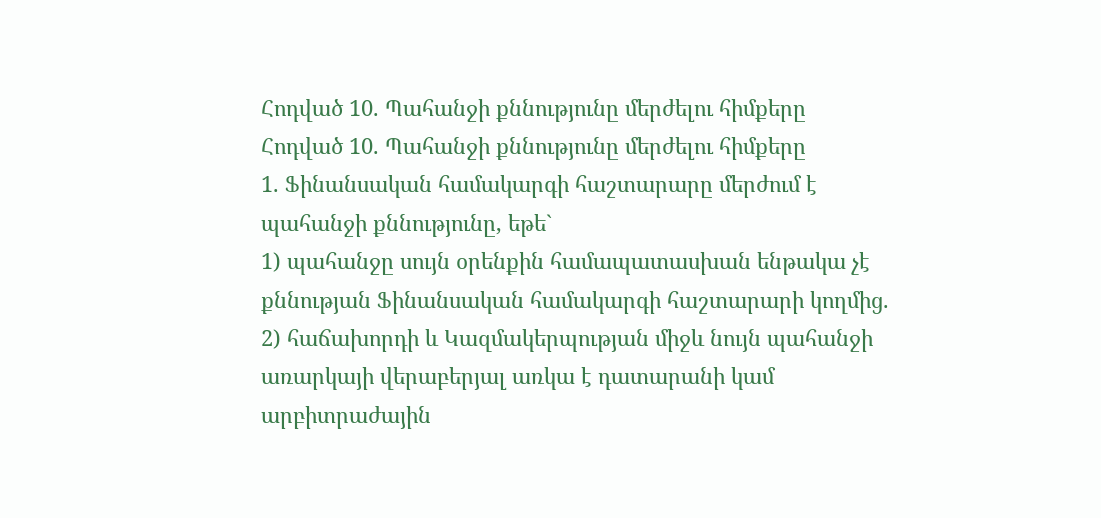Հոդված 10. Պահանջի քննությունը մերժելու հիմքերը
Հոդված 10. Պահանջի քննությունը մերժելու հիմքերը
1. Ֆինանսական համակարգի հաշտարարը մերժում է պահանջի քննությունը, եթե`
1) պահանջը սույն օրենքին համապատասխան ենթակա չէ քննության Ֆինանսական համակարգի հաշտարարի կողմից.
2) հաճախորդի և Կազմակերպության միջև նույն պահանջի առարկայի վերաբերյալ առկա է դատարանի կամ արբիտրաժային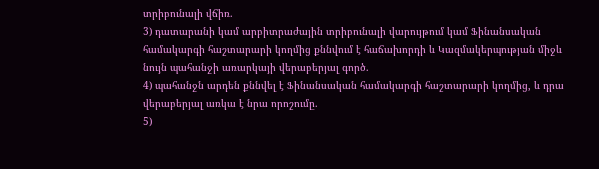տրիբունալի վճիռ.
3) դատարանի կամ արբիտրաժային տրիբունալի վարույթում կամ Ֆինանսական համակարգի հաշտարարի կողմից քննվում է հաճախորդի և Կազմակերպության միջև նույն պահանջի առարկայի վերաբերյալ գործ.
4) պահանջն արդեն քննվել է Ֆինանսական համակարգի հաշտարարի կողմից, և դրա վերաբերյալ առկա է նրա որոշումը.
5)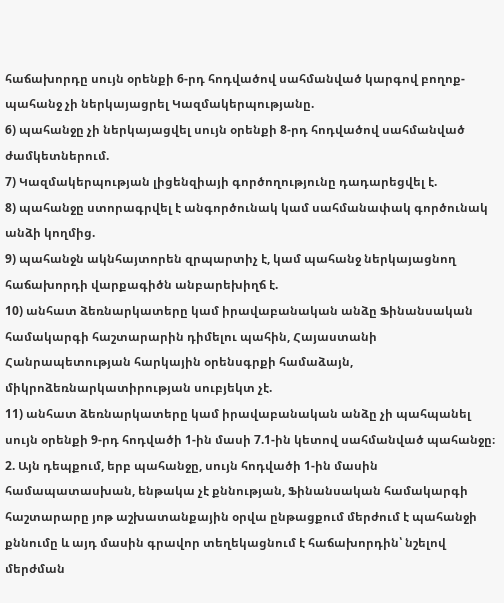հաճախորդը սույն օրենքի 6-րդ հոդվածով սահմանված կարգով բողոք-պահանջ չի ներկայացրել Կազմակերպությանը.
6) պահանջը չի ներկայացվել սույն օրենքի 8-րդ հոդվածով սահմանված ժամկետներում.
7) Կազմակերպության լիցենզիայի գործողությունը դադարեցվել է.
8) պահանջը ստորագրվել է անգործունակ կամ սահմանափակ գործունակ անձի կողմից.
9) պահանջն ակնհայտորեն զրպարտիչ է, կամ պահանջ ներկայացնող հաճախորդի վարքագիծն անբարեխիղճ է.
10) անհատ ձեռնարկատերը կամ իրավաբանական անձը Ֆինանսական համակարգի հաշտարարին դիմելու պահին, Հայաստանի Հանրապետության հարկային օրենսգրքի համաձայն, միկրոձեռնարկատիրության սուբյեկտ չէ.
11) անհատ ձեռնարկատերը կամ իրավաբանական անձը չի պահպանել սույն օրենքի 9-րդ հոդվածի 1-ին մասի 7.1-ին կետով սահմանված պահանջը։
2. Այն դեպքում, երբ պահանջը, սույն հոդվածի 1-ին մասին համապատասխան, ենթակա չէ քննության, Ֆինանսական համակարգի հաշտարարը յոթ աշխատանքային օրվա ընթացքում մերժում է պահանջի քննումը և այդ մասին գրավոր տեղեկացնում է հաճախորդին՝ նշելով մերժման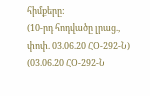հիմքերը:
(10-րդ հոդվածը լրաց., փոփ. 03.06.20 ՀՕ-292-Ն)
(03.06.20 ՀՕ-292-Ն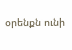օրենքն ունի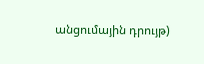անցումային դրույթ)